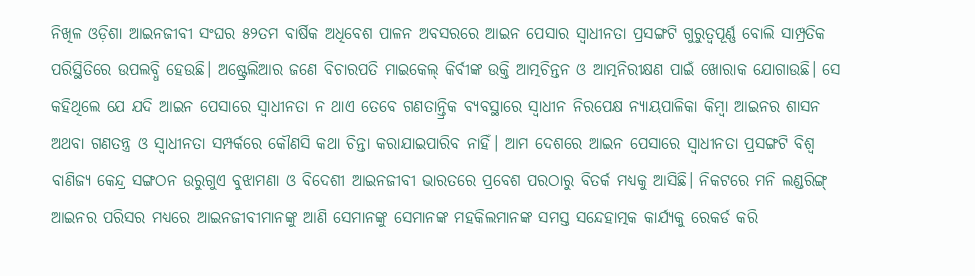ନିଖିଳ ଓଡ଼ିଶା ଆଇନଜୀବୀ ସଂଘର ୫୨ତମ ବାର୍ଷିକ ଅଧିବେଶ ପାଳନ ଅବସରରେ ଆଇନ ପେସାର ସ୍ବାଧୀନତା ପ୍ରସଙ୍ଗଟି ଗୁରୁତ୍ୱପୂର୍ଣ୍ଣ ବୋଲି ସାମ୍ପ୍ରତିକ ପରିସ୍ଥିତିରେ ଉପଲବ୍ଧି ହେଉଛି। ଅଷ୍ଟ୍ରେଲିଆର ଜଣେ ବିଚାରପତି ମାଇକେଲ୍ କିର୍ବୀଙ୍କ ଉକ୍ତି ଆତ୍ମଚିନ୍ତନ ଓ ଆତ୍ମନିରୀକ୍ଷଣ ପାଇଁ ଖୋରାକ ଯୋଗାଉଛି। ସେ କହିଥିଲେ ଯେ ଯଦି ଆଇନ ପେସାରେ ସ୍ବାଧୀନତା ନ ଥାଏ ତେବେ ଗଣତାନ୍ତ୍ରିକ ବ୍ୟବସ୍ଥାରେ ସ୍ବାଧୀନ ନିରପେକ୍ଷ ନ୍ୟାୟପାଳିକା କିମ୍ବା ଆଇନର ଶାସନ ଅଥବା ଗଣତନ୍ତ୍ର ଓ ସ୍ବାଧୀନତା ସମ୍ପର୍କରେ କୌଣସି କଥା ଚିନ୍ତା କରାଯାଇପାରିବ ନାହିଁ। ଆମ ଦେଶରେ ଆଇନ ପେସାରେ ସ୍ବାଧୀନତା ପ୍ରସଙ୍ଗଟି ବିଶ୍ୱ ବାଣିଜ୍ୟ କେନ୍ଦ୍ର ସଙ୍ଗଠନ ଉରୁଗୁଏ ବୁଝାମଣା ଓ ବିଦେଶୀ ଆଇନଜୀବୀ ଭାରତରେ ପ୍ରବେଶ ପରଠାରୁ ବିତର୍କ ମଧ୍ୟକୁ ଆସିଛି। ନିକଟରେ ମନି ଲଣ୍ଡରିଙ୍ଗ୍ ଆଇନର ପରିସର ମଧ୍ୟରେ ଆଇନଜୀବୀମାନଙ୍କୁ ଆଣି ସେମାନଙ୍କୁ ସେମାନଙ୍କ ମହକିଲମାନଙ୍କ ସମସ୍ତ ସନ୍ଦେହାତ୍ମକ କାର୍ଯ୍ୟକୁ ରେକର୍ଡ କରି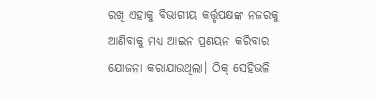ରଖି ଏହାକୁ ବିଭାଗୀୟ କର୍ତ୍ତୃପକ୍ଷଙ୍କ ନଜରକୁ ଆଣିବାକୁ ମଧ୍ୟ ଆଇନ ପ୍ରଣୟନ କରିବାର ଯୋଜନା କରାଯାଉଥିଲା। ଠିକ୍ ସେହିଭଳି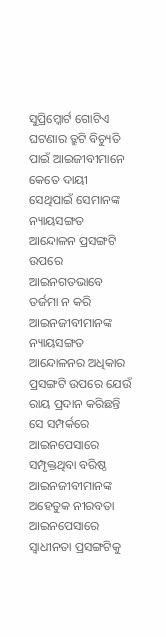ସୁପ୍ରିମ୍କୋର୍ଟ ଗୋଟିଏ ଘଟଣାର ତ୍ରୁଟି ବିଚ୍ୟୁତି ପାଇଁ ଆଇଜୀବୀମାନେ କେତେ ଦାୟୀ ସେଥିପାଇଁ ସେମାନଙ୍କ ନ୍ୟାୟସଙ୍ଗତ ଆନ୍ଦୋଳନ ପ୍ରସଙ୍ଗଟି ଉପରେ ଆଇନଗତଭାବେ ତର୍ଜମା ନ କରି ଆଇନଜୀବୀମାନଙ୍କ ନ୍ୟାୟସଙ୍ଗତ ଆନ୍ଦୋଳନର ଅଧିକାର ପ୍ରସଙ୍ଗଟି ଉପରେ ଯେଉଁ ରାୟ ପ୍ରଦାନ କରିଛନ୍ତି ସେ ସମ୍ପର୍କରେ ଆଇନପେସାରେ ସମ୍ପୃକ୍ତଥିବା ବରିଷ୍ଠ ଆଇନଜୀବୀମାନଙ୍କ ଅହେତୁକ ନୀରବତା ଆଇନପେସାରେ ସ୍ବାଧୀନତା ପ୍ରସଙ୍ଗଟିକୁ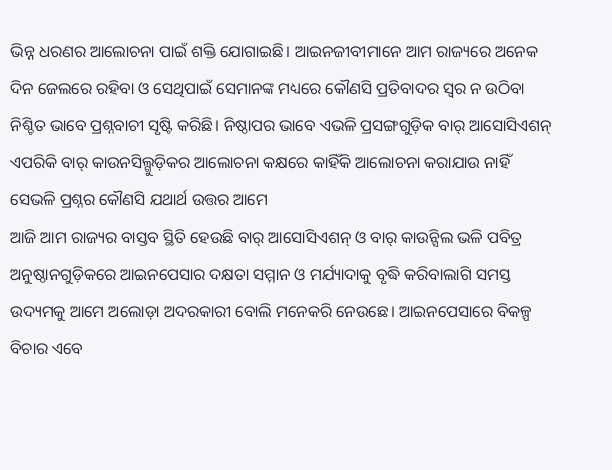ଭିନ୍ନ ଧରଣର ଆଲୋଚନା ପାଇଁ ଶକ୍ତି ଯୋଗାଇଛି। ଆଇନଜୀବୀମାନେ ଆମ ରାଜ୍ୟରେ ଅନେକ ଦିନ ଜେଲରେ ରହିବା ଓ ସେଥିପାଇଁ ସେମାନଙ୍କ ମଧ୍ୟରେ କୌଣସି ପ୍ରତିବାଦର ସ୍ବର ନ ଉଠିବା ନିଶ୍ଚିତ ଭାବେ ପ୍ରଶ୍ନବାଚୀ ସୃଷ୍ଟି କରିଛି। ନିଷ୍ଠାପର ଭାବେ ଏଭଳି ପ୍ରସଙ୍ଗଗୁଡ଼ିକ ବାର୍ ଆସୋସିଏଶନ୍ ଏପରିକି ବାର୍ କାଉନସିଲ୍ଗୁଡ଼ିକର ଆଲୋଚନା କକ୍ଷରେ କାହିଁକି ଆଲୋଚନା କରାଯାଉ ନାହିଁ ସେଭଳି ପ୍ରଶ୍ନର କୌଣସି ଯଥାର୍ଥ ଉତ୍ତର ଆମେ
ଆଜି ଆମ ରାଜ୍ୟର ବାସ୍ତବ ସ୍ଥିତି ହେଉଛି ବାର୍ ଆସୋସିଏଶନ୍ ଓ ବାର୍ କାଉନ୍ସିଲ ଭଳି ପବିତ୍ର ଅନୁଷ୍ଠାନଗୁଡ଼ିକରେ ଆଇନପେସାର ଦକ୍ଷତା ସମ୍ମାନ ଓ ମର୍ଯ୍ୟାଦାକୁ ବୃଦ୍ଧି କରିବାଲାଗି ସମସ୍ତ ଉଦ୍ୟମକୁ ଆମେ ଅଲୋଡ଼ା ଅଦରକାରୀ ବୋଲି ମନେକରି ନେଉଛେ। ଆଇନପେସାରେ ବିକଳ୍ପ ବିଚାର ଏବେ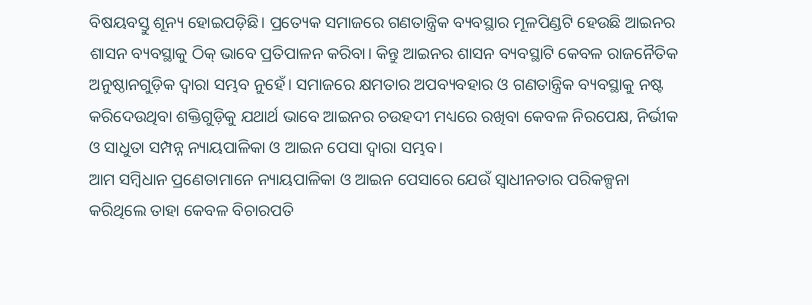ବିଷୟବସ୍ତୁ ଶୂନ୍ୟ ହୋଇପଡ଼ିଛି। ପ୍ରତ୍ୟେକ ସମାଜରେ ଗଣତାନ୍ତ୍ରିକ ବ୍ୟବସ୍ଥାର ମୂଳପିଣ୍ଡଟି ହେଉଛି ଆଇନର ଶାସନ ବ୍ୟବସ୍ଥାକୁ ଠିକ୍ ଭାବେ ପ୍ରତିପାଳନ କରିବା। କିନ୍ତୁ ଆଇନର ଶାସନ ବ୍ୟବସ୍ଥାଟି କେବଳ ରାଜନୈତିକ ଅନୁଷ୍ଠାନଗୁଡ଼ିକ ଦ୍ୱାରା ସମ୍ଭବ ନୁହେଁ। ସମାଜରେ କ୍ଷମତାର ଅପବ୍ୟବହାର ଓ ଗଣତାନ୍ତ୍ରିକ ବ୍ୟବସ୍ଥାକୁ ନଷ୍ଟ କରିଦେଉଥିବା ଶକ୍ତିଗୁଡ଼ିକୁ ଯଥାର୍ଥ ଭାବେ ଆଇନର ଚଉହଦୀ ମଧ୍ୟରେ ରଖିବା କେବଳ ନିରପେକ୍ଷ, ନିର୍ଭୀକ ଓ ସାଧୁତା ସମ୍ପନ୍ନ ନ୍ୟାୟପାଳିକା ଓ ଆଇନ ପେସା ଦ୍ୱାରା ସମ୍ଭବ।
ଆମ ସମ୍ବିଧାନ ପ୍ରଣେତାମାନେ ନ୍ୟାୟପାଳିକା ଓ ଆଇନ ପେସାରେ ଯେଉଁ ସ୍ବାଧୀନତାର ପରିକଳ୍ପନା କରିଥିଲେ ତାହା କେବଳ ବିଚାରପତି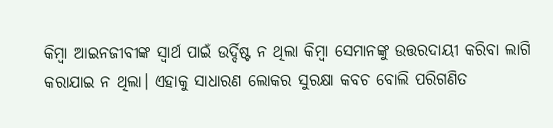କିମ୍ବା ଆଇନଜୀବୀଙ୍କ ସ୍ବାର୍ଥ ପାଇଁ ଉର୍ଦ୍ଦିଷ୍ଟ ନ ଥିଲା କିମ୍ବା ସେମାନଙ୍କୁ ଉତ୍ତରଦାୟୀ କରିବା ଲାଗି କରାଯାଇ ନ ଥିଲା। ଏହାକୁ ସାଧାରଣ ଲୋକର ସୁରକ୍ଷା କବଚ ବୋଲି ପରିଗଣିତ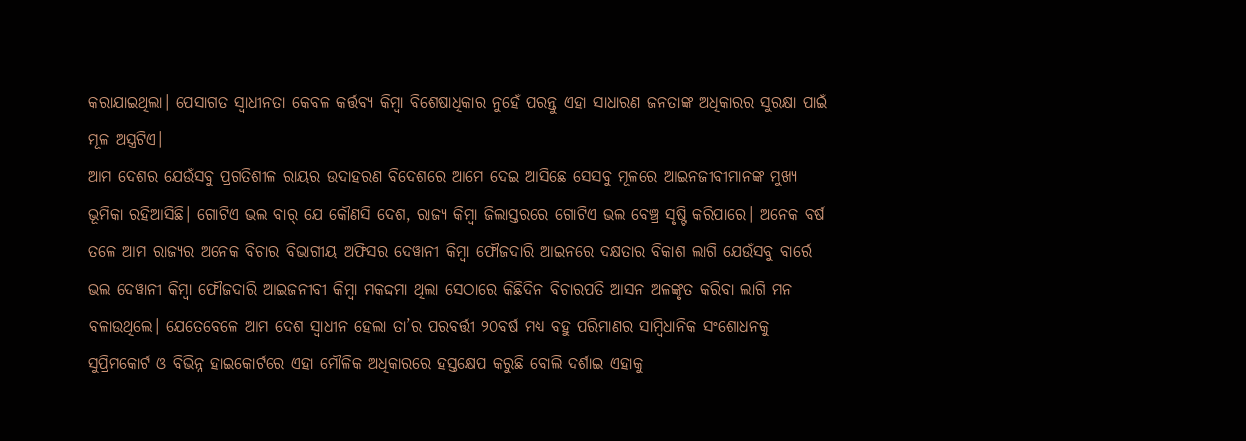କରାଯାଇଥିଲା। ପେସାଗତ ସ୍ବାଧୀନତା କେବଳ କର୍ତ୍ତବ୍ୟ କିମ୍ବା ବିଶେଷାଧିକାର ନୁହେଁ ପରନ୍ତୁ ଏହା ସାଧାରଣ ଜନତାଙ୍କ ଅଧିକାରର ସୁରକ୍ଷା ପାଇଁ ମୂଳ ଅସ୍ତ୍ରଟିଏ।
ଆମ ଦେଶର ଯେଉଁସବୁ ପ୍ରଗତିଶୀଳ ରାୟର ଉଦାହରଣ ବିଦେଶରେ ଆମେ ଦେଇ ଆସିଛେ ସେସବୁ ମୂଳରେ ଆଇନଜୀବୀମାନଙ୍କ ମୁଖ୍ୟ ଭୂମିକା ରହିଆସିଛି। ଗୋଟିଏ ଭଲ ବାର୍ ଯେ କୌଣସି ଦେଶ, ରାଜ୍ୟ କିମ୍ବା ଜିଲାସ୍ତରରେ ଗୋଟିଏ ଭଲ ବେଞ୍ଚ୍ର ସୃଷ୍ଟି କରିପାରେ। ଅନେକ ବର୍ଷ ତଳେ ଆମ ରାଜ୍ୟର ଅନେକ ବିଚାର ବିଭାଗୀୟ ଅଫିସର ଦେୱାନୀ କିମ୍ବା ଫୌଜଦାରି ଆଇନରେ ଦକ୍ଷତାର ବିକାଶ ଲାଗି ଯେଉଁସବୁ ବାର୍ରେ ଭଲ ଦେୱାନୀ କିମ୍ବା ଫୌଜଦାରି ଆଇଜନୀବୀ କିମ୍ବା ମକଦ୍ଦମା ଥିଲା ସେଠାରେ କିଛିଦିନ ବିଚାରପତି ଆସନ ଅଳଙ୍କୃତ କରିବା ଲାଗି ମନ ବଳାଉଥିଲେ। ଯେତେବେଳେ ଆମ ଦେଶ ସ୍ବାଧୀନ ହେଲା ତା’ର ପରବର୍ତ୍ତୀ ୨୦ବର୍ଷ ମଧ୍ୟ ବହୁ ପରିମାଣର ସାମ୍ବିଧାନିକ ସଂଶୋଧନକୁ ସୁପ୍ରିମକୋର୍ଟ ଓ ବିଭିନ୍ନ ହାଇକୋର୍ଟରେ ଏହା ମୌଳିକ ଅଧିକାରରେ ହସ୍ତକ୍ଷେପ କରୁଛି ବୋଲି ଦର୍ଶାଇ ଏହାକୁ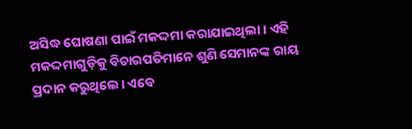ଅସିଦ୍ଧ ଘୋଷଣା ପାଇଁ ମକଦ୍ଦମା କରାଯାଇଥିଲା। ଏହି ମକଦ୍ଦମାଗୁଡ଼ିକୁ ବିଚାରପତିମାନେ ଶୁଣି ସେମାନଙ୍କ ରାୟ ପ୍ରଦାନ କରୁଥିଲେ। ଏବେ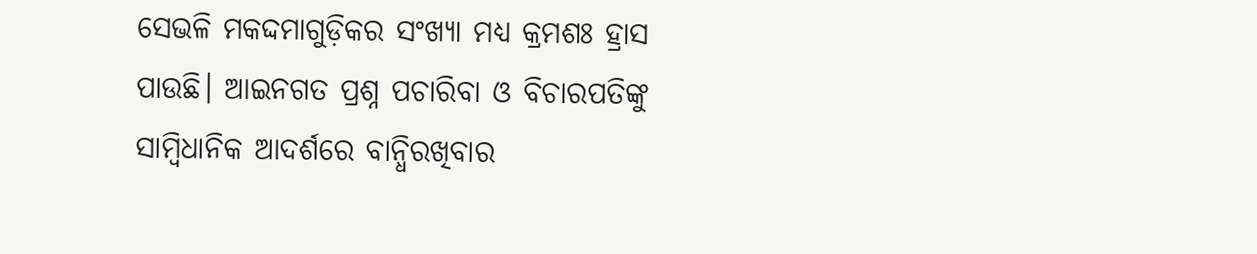ସେଭଳି ମକଦ୍ଦମାଗୁଡ଼ିକର ସଂଖ୍ୟା ମଧ୍ୟ କ୍ରମଶଃ ହ୍ରାସ ପାଉଛି। ଆଇନଗତ ପ୍ରଶ୍ନ ପଚାରିବା ଓ ବିଚାରପତିଙ୍କୁ ସାମ୍ବିଧାନିକ ଆଦର୍ଶରେ ବାନ୍ଧିରଖିବାର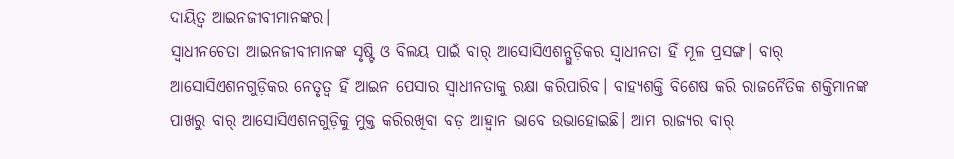ଦାୟିତ୍ୱ ଆଇନଜୀବୀମାନଙ୍କର।
ସ୍ବାଧୀନଚେତା ଆଇନଜୀବୀମାନଙ୍କ ସୃଷ୍ଟି ଓ ବିଲୟ ପାଇଁ ବାର୍ ଆସୋସିଏଶନ୍ଗୁଡ଼ିକର ସ୍ବାଧୀନତା ହିଁ ମୂଳ ପ୍ରସଙ୍ଗ। ବାର୍ ଆସୋସିଏଶନଗୁଡ଼ିକର ନେତୃତ୍ୱ ହିଁ ଆଇନ ପେସାର ସ୍ବାଧୀନତାକୁ ରକ୍ଷା କରିପାରିବ। ବାହ୍ୟଶକ୍ତି ବିଶେଷ କରି ରାଜନୈତିକ ଶକ୍ତିମାନଙ୍କ ପାଖରୁ ବାର୍ ଆସୋସିଏଶନଗୁଡ଼ିକୁ ମୁକ୍ତ କରିରଖିବା ବଡ଼ ଆହ୍ବାନ ଭାବେ ଉଭାହୋଇଛି। ଆମ ରାଜ୍ୟର ବାର୍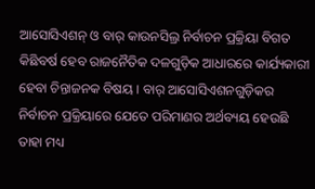ଆସୋସିଏଶନ୍ ଓ ବାର୍ କାଉନସିଲ୍ର ନିର୍ବାଚନ ପ୍ରକ୍ରିୟା ବିଗତ କିଛିବର୍ଷ ହେବ ରାଜନୈତିକ ଦଳଗୁଡ଼ିକ ଆଧାରରେ କାର୍ଯ୍ୟକାରୀ ହେବା ଚିନ୍ତାଜନକ ବିଷୟ। ବାର୍ ଆସୋସିଏଶନଗୁଡ଼ିକର ନିର୍ବାଚନ ପ୍ରକ୍ରିୟାରେ ଯେତେ ପରିମାଣର ଅର୍ଥବ୍ୟୟ ହେଉଛି ତାହା ମଧ୍ୟ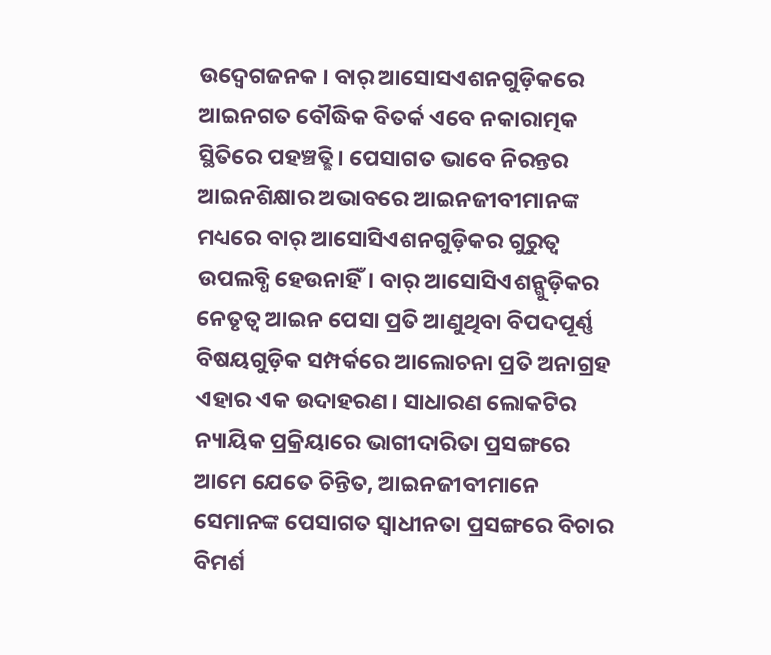ଉଦ୍ବେଗଜନକ । ବାର୍ ଆସୋସଏଶନଗୁଡ଼ିକରେ ଆଇନଗତ ବୌଦ୍ଧିକ ବିତର୍କ ଏବେ ନକାରାତ୍ମକ ସ୍ଥିତିରେ ପହଞ୍ଚତ୍ଛି। ପେସାଗତ ଭାବେ ନିରନ୍ତର ଆଇନଶିକ୍ଷାର ଅଭାବରେ ଆଇନଜୀବୀମାନଙ୍କ ମଧ୍ୟରେ ବାର୍ ଆସୋସିଏଶନଗୁଡ଼ିକର ଗୁରୁତ୍ୱ ଉପଲବ୍ଧି ହେଉନାହିଁ। ବାର୍ ଆସୋସିଏଶନ୍ଗୁଡ଼ିକର ନେତୃତ୍ୱ ଆଇନ ପେସା ପ୍ରତି ଆଣୁଥିବା ବିପଦପୂର୍ଣ୍ଣ ବିଷୟଗୁଡ଼ିକ ସମ୍ପର୍କରେ ଆଲୋଚନା ପ୍ରତି ଅନାଗ୍ରହ ଏହାର ଏକ ଉଦାହରଣ। ସାଧାରଣ ଲୋକଟିର ନ୍ୟାୟିକ ପ୍ରକ୍ରିୟାରେ ଭାଗୀଦାରିତା ପ୍ରସଙ୍ଗରେ ଆମେ ଯେତେ ଚିନ୍ତିତ, ଆଇନଜୀବୀମାନେ ସେମାନଙ୍କ ପେସାଗତ ସ୍ବାଧୀନତା ପ୍ରସଙ୍ଗରେ ବିଚାର ବିମର୍ଶ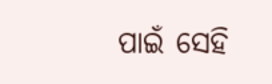ପାଇଁ ସେହି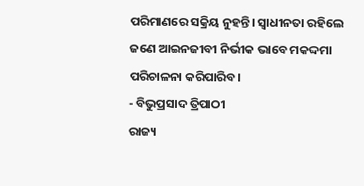ପରିମାଣରେ ସକ୍ରିୟ ନୁହନ୍ତି। ସ୍ବାଧୀନତା ରହିଲେ ଜଣେ ଆଇନଜୀବୀ ନିର୍ଭୀକ ଭାବେ ମକଦ୍ଦମା ପରିଚାଳନା କରିପାରିବ।
- ବିଭୁପ୍ରସାଦ ତ୍ରିପାଠୀ
ରାଜ୍ୟ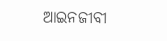ଆଇନଜୀବୀ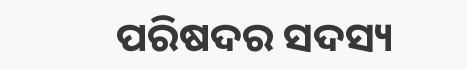ପରିଷଦର ସଦସ୍ୟ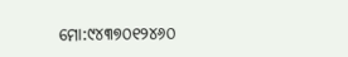ମୋ:୯୪୩୭୦୧୨୪୬୦